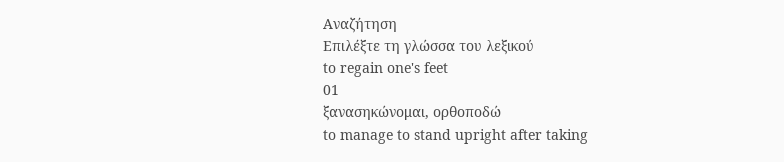Αναζήτηση
Επιλέξτε τη γλώσσα του λεξικού
to regain one's feet
01
ξανασηκώνομαι, ορθοποδώ
to manage to stand upright after taking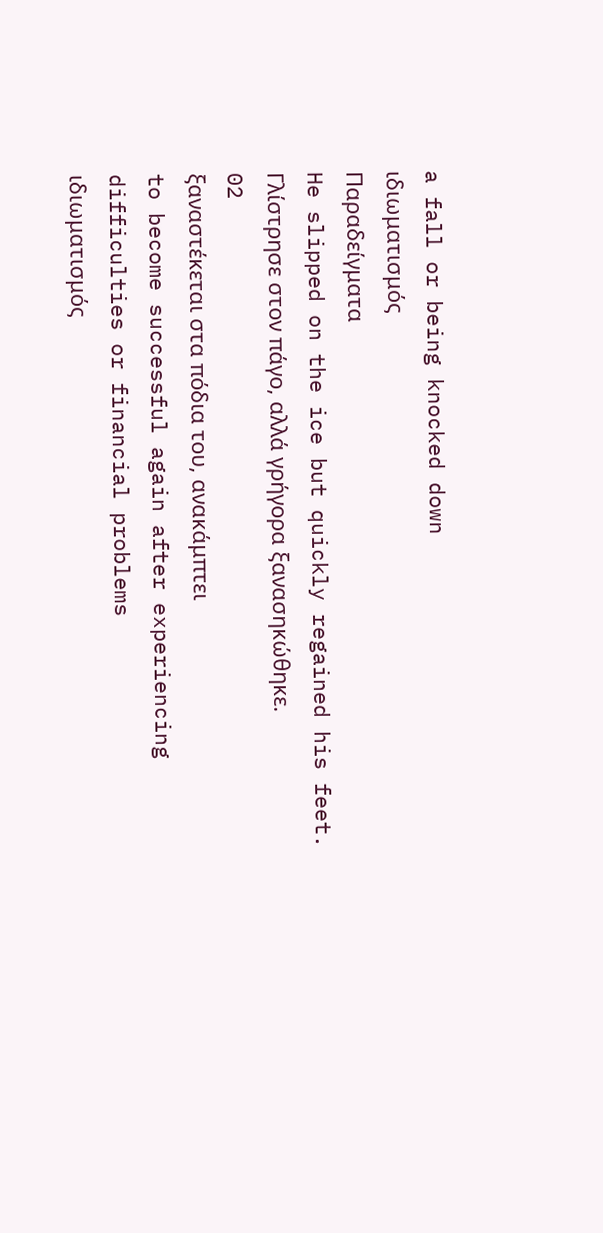a fall or being knocked down
ιδιωματισμός
Παραδείγματα
He slipped on the ice but quickly regained his feet.
Γλίστρησε στον πάγο, αλλά γρήγορα ξανασηκώθηκε.
02
ξαναστέκεται στα πόδια του, ανακάμπτει
to become successful again after experiencing difficulties or financial problems
ιδιωματισμός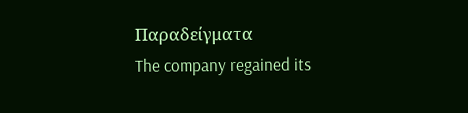Παραδείγματα
The company regained its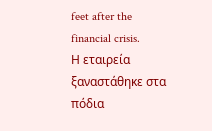feet after the financial crisis.
Η εταιρεία ξαναστάθηκε στα πόδια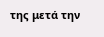της μετά την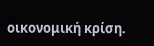οικονομική κρίση.